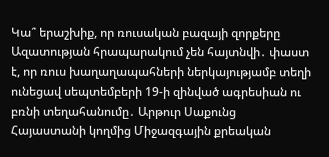Կա՞ երաշխիք, որ ռուսական բազայի զորքերը Ազատության հրապարակում չեն հայտնվի․ փաստ է, որ ռուս խաղաղապահների ներկայությամբ տեղի ունեցավ սեպտեմբերի 19-ի զինված ագրեսիան ու բռնի տեղահանումը․ Արթուր Սաքունց
Հայաստանի կողմից Միջազգային քրեական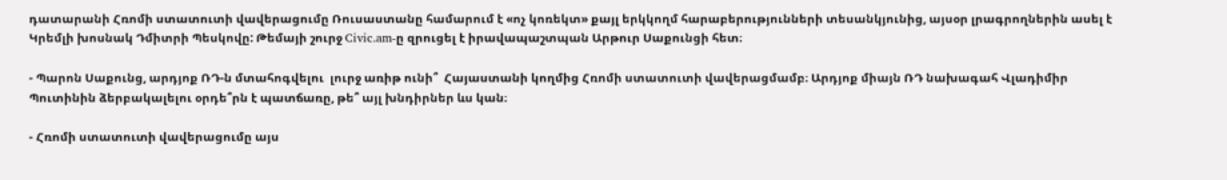դատարանի Հռոմի ստատուտի վավերացումը Ռուսաստանը համարում է «ոչ կոռեկտ» քայլ երկկողմ հարաբերությունների տեսանկյունից, այսօր լրագրողներին ասել է Կրեմլի խոսնակ Դմիտրի Պեսկովը: Թեմայի շուրջ Civic.am-ը զրուցել է իրավապաշտպան Արթուր Սաքունցի հետ։

- Պարոն Սաքունց, արդյոք ՌԴ-ն մտահոգվելու  լուրջ առիթ ունի՞  Հայաստանի կողմից Հռոմի ստատուտի վավերացմամբ։ Արդյոք միայն ՌԴ նախագահ Վլադիմիր Պուտինին ձերբակալելու օրդե՞րն է պատճառը, թե՞ այլ խնդիրներ ևս կան։

- Հռոմի ստատուտի վավերացումը այս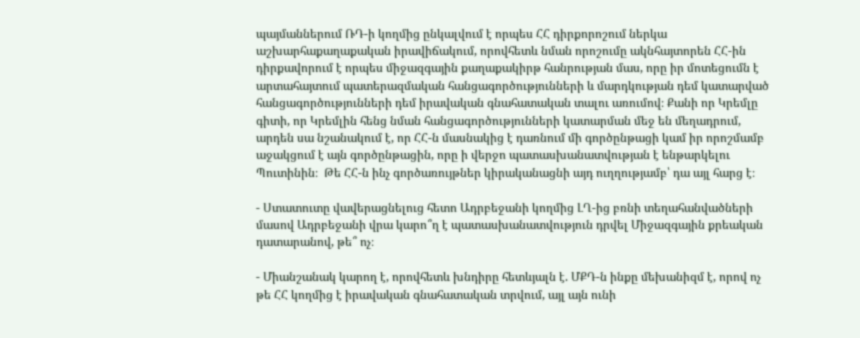պայմաններում ՌԴ-ի կողմից ընկալվում է որպես ՀՀ դիրքորոշում ներկա աշխարհաքաղաքական իրավիճակում, որովհետև նման որոշումը ակնհայտորեն ՀՀ-ին դիրքավորում է որպես միջազգային քաղաքակիրթ հանրության մաս, որը իր մոտեցումն է արտահայտում պատերազմական հանցագործությունների և մարդկության դեմ կատարված հանցագործությունների դեմ իրավական գնահատական տալու առումով։ Քանի որ Կրեմլը գիտի, որ Կրեմլին հենց նման հանցագործությունների կատարման մեջ են մեղադրում, արդեն սա նշանակում է, որ ՀՀ-ն մասնակից է դառնում մի գործընթացի կամ իր որոշմամբ աջակցում է այն գործընթացին, որը ի վերջո պատասխանատվության է ենթարկելու Պուտինին։  Թե ՀՀ-ն ինչ գործառույթներ կիրականացնի այդ ուղղությամբ՝ դա այլ հարց է։

- Ստատուտը վավերացնելուց հետո Ադրբեջանի կողմից ԼՂ-ից բռնի տեղահանվածների մասով Ադրբեջանի վրա կարո՞ղ է պատասխանատվություն դրվել Միջազգային քրեական դատարանով, թե՞ ոչ։

- Միանշանակ կարող է, որովհետև խնդիրը հետևյալն է. ՄՔԴ-ն ինքը մեխանիզմ է, որով ոչ թե ՀՀ կողմից է իրավական գնահատական տրվում, այլ այն ունի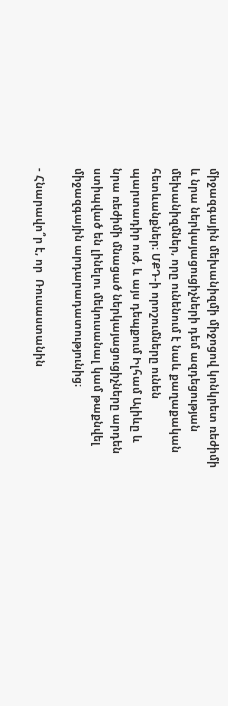միջազգային մեխանիզմի միջոցով կոնկրետ ռեժիմի և նրա ներկայացուցիչների դեմ ազդեցության մեխանիզմներ, որը ունենում է նաև քաղաքական հետևանքներ։ ՄՔԴ-ի որոշումները ունեն պարտադիր ուժ, և այս դեպքում Իլհամ Ալիևը և նրա ռեժիմի մնացած ներկայացուցիչները արդեն ստիպված են լինելու մեկուսանալ կամ թաքնվել միջազգային արդարադատությունից։

- Հնարավո՞ր է, որ  Ռուսաստանին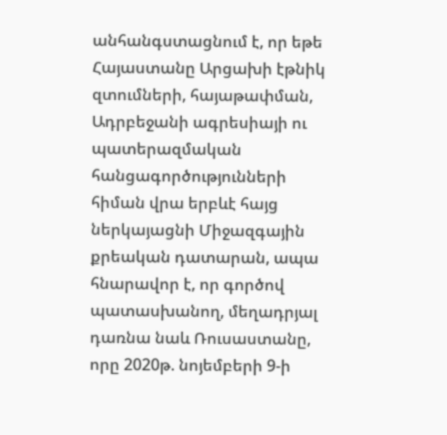անհանգստացնում է, որ եթե Հայաստանը Արցախի էթնիկ զտումների, հայաթափման, Ադրբեջանի ագրեսիայի ու պատերազմական հանցագործությունների հիման վրա երբևէ հայց ներկայացնի Միջազգային քրեական դատարան, ապա հնարավոր է, որ գործով պատասխանող, մեղադրյալ դառնա նաև Ռուսաստանը, որը 2020թ. նոյեմբերի 9-ի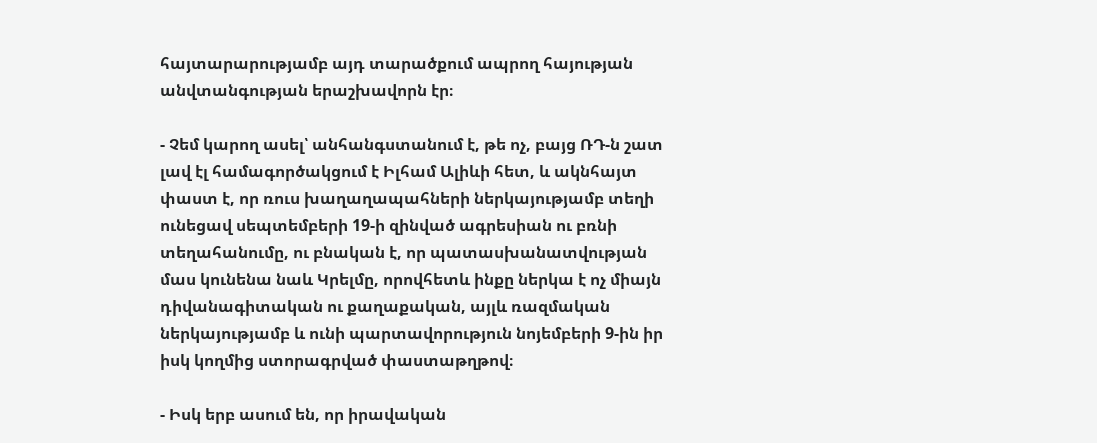հայտարարությամբ այդ տարածքում ապրող հայության անվտանգության երաշխավորն էր։

- Չեմ կարող ասել՝ անհանգստանում է, թե ոչ, բայց ՌԴ-ն շատ լավ էլ համագործակցում է Իլհամ Ալիևի հետ, և ակնհայտ փաստ է, որ ռուս խաղաղապահների ներկայությամբ տեղի ունեցավ սեպտեմբերի 19-ի զինված ագրեսիան ու բռնի տեղահանումը, ու բնական է, որ պատասխանատվության մաս կունենա նաև Կրելմը, որովհետև ինքը ներկա է ոչ միայն դիվանագիտական ու քաղաքական, այլև ռազմական ներկայությամբ և ունի պարտավորություն նոյեմբերի 9-ին իր իսկ կողմից ստորագրված փաստաթղթով։

- Իսկ երբ ասում են, որ իրավական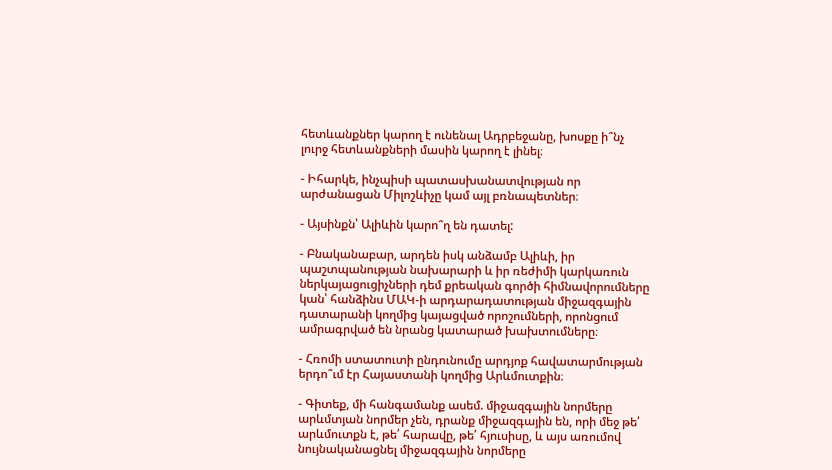հետևանքներ կարող է ունենալ Ադրբեջանը, խոսքը ի՞նչ լուրջ հետևանքների մասին կարող է լինել։

- Իհարկե, ինչպիսի պատասխանատվության որ արժանացան Միլոշևիչը կամ այլ բռնապետներ։

- Այսինքն՝ Ալիևին կարո՞ղ են դատել:

- Բնականաբար, արդեն իսկ անձամբ Ալիևի, իր պաշտպանության նախարարի և իր ռեժիմի կարկառուն ներկայացուցիչների դեմ քրեական գործի հիմնավորումները կան՝ հանձինս ՄԱԿ-ի արդարադատության միջազգային դատարանի կողմից կայացված որոշումների, որոնցում ամրագրված են նրանց կատարած խախտումները։

- Հռոմի ստատուտի ընդունումը արդյոք հավատարմության երդո՞ւմ էր Հայաստանի կողմից Արևմուտքին։

- Գիտեք, մի հանգամանք ասեմ. միջազգային նորմերը արևմտյան նորմեր չեն, դրանք միջազգային են, որի մեջ թե՛ արևմուտքն է, թե՛ հարավը, թե՛ հյուսիսը, և այս առումով նույնականացնել միջազգային նորմերը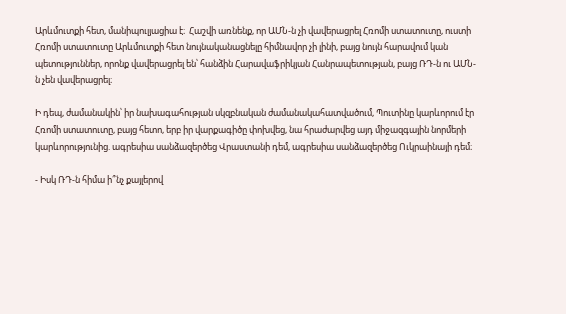Արևմուտքի հետ, մանիպուլյացիա է։  Հաշվի առնենք, որ ԱՄՆ-ն չի վավերացրել Հռոմի ստատուտը, ուստի Հռոմի ստատուտը Արևմուտքի հետ նույնականացնելը հիմնավոր չի լինի, բայց նույն հարավում կան պետություններ, որոնք վավերացրել են՝ հանձին Հարավաֆրիկյան Հանրապետության, բայց ՌԴ-ն ու ԱՄՆ-ն չեն վավերացրել։

Ի դեպ, ժամանակին՝ իր նախագահության սկզբնական ժամանակահատվածում, Պուտինը կարևորում էր Հռոմի ստատուտը, բայց հետո, երբ իր վարքագիծը փոխվեց, նա հրաժարվեց այդ միջազգային նորմերի կարևորությունից. ագրեսիա սանձազերծեց Վրաստանի դեմ, ագրեսիա սանձազերծեց Ուկրաինայի դեմ։

- Իսկ ՌԴ-ն հիմա ի՞նչ քայլերով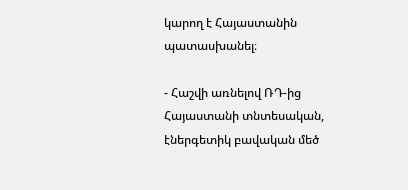կարող է Հայաստանին պատասխանել։

- Հաշվի առնելով ՌԴ-ից Հայաստանի տնտեսական, էներգետիկ բավական մեծ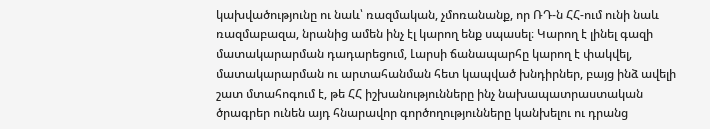կախվածությունը ու նաև՝ ռազմական, չմոռանանք, որ ՌԴ-ն ՀՀ-ում ունի նաև ռազմաբազա, նրանից ամեն ինչ էլ կարող ենք սպասել։ Կարող է լինել գազի  մատակարարման դադարեցում, Լարսի ճանապարհը կարող է փակվել,  մատակարարման ու արտահանման հետ կապված խնդիրներ, բայց ինձ ավելի շատ մտահոգում է, թե ՀՀ իշխանությունները ինչ նախապատրաստական ծրագրեր ունեն այդ հնարավոր գործողությունները կանխելու ու դրանց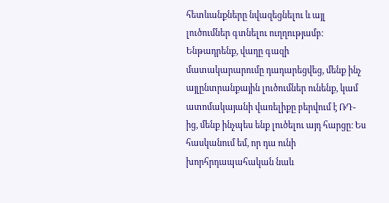հետևանքները նվազեցնելու և այլ լուծումներ գտնելու ուղղությամբ։ Ենթադրենք, վաղը գազի մատակարարումը դադարեցվեց, մենք ինչ այլընտրանքային լուծումներ ունենք, կամ ատոմակայանի վառելիքը բերվում է ՌԴ-ից, մենք ինչպես ենք լուծելու այդ հարցը։ Ես հասկանում եմ, որ դա ունի խորհրդապահական նաև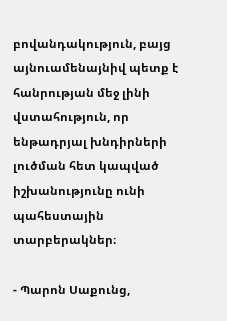բովանդակություն, բայց այնուամենայնիվ պետք է հանրության մեջ լինի վստահություն, որ ենթադրյալ խնդիրների լուծման հետ կապված իշխանությունը ունի պահեստային տարբերակներ։

- Պարոն Սաքունց,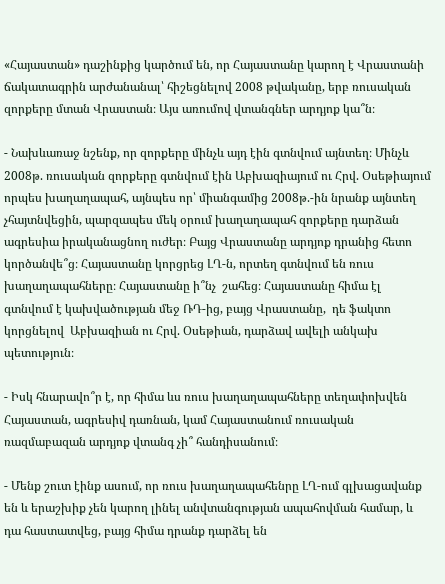«Հայաստան» դաշինքից կարծում են, որ Հայաստանը կարող է Վրաստանի ճակատագրին արժանանալ՝ հիշեցնելով 2008 թվականը, երբ ռուսական զորքերը մտան Վրաստան։ Այս առումով վտանգներ արդյոք կա՞ն։

- Նախևառաջ նշենք, որ զորքերը մինչև այդ էին գտնվում այնտեղ։ Մինչև 2008թ. ռուսական զորքերը գտնվում էին Աբխազիայում ու Հրվ. Օսեթիայում որպես խաղաղապահ, այնպես որ՝ միանգամից 2008թ.-ին նրանք այնտեղ չհայտնվեցին, պարզապես մեկ օրում խաղաղապահ զորքերը դարձան ագրեսիա իրականացնող ուժեր։ Բայց Վրաստանը արդյոք դրանից հետո կործանվե՞ց։ Հայաստանը կորցրեց ԼՂ-ն, որտեղ գտնվում են ռուս խաղաղապահները։ Հայաստանը ի՞նչ  շահեց։ Հայաստանը հիմա էլ գտնվում է կախվածության մեջ ՌԴ-ից, բայց Վրաստանը,  դե ֆակտո կորցնելով  Աբխազիան ու Հրվ. Օսեթիան, դարձավ ավելի անկախ պետություն։

- Իսկ հնարավո՞ր է, որ հիմա ևս ռուս խաղաղապահները տեղափոխվեն Հայաստան, ագրեսիվ դառնան, կամ Հայաստանում ռուսական ռազմաբազան արդյոք վտանգ չի՞ հանդիսանում։

- Մենք շուտ էինք ասում, որ ռուս խաղաղապահենրը ԼՂ-ում գլխացավանք են և երաշխիք չեն կարող լինել անվտանգության ապահովման համար, և դա հաստատվեց, բայց հիմա դրանք դարձել են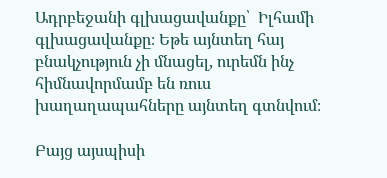Ադրբեջանի գլխացավանքը՝  Իլհամի գլխացավանքը։ Եթե այնտեղ հայ բնակչություն չի մնացել, ուրեմն ինչ հիմնավորմամբ են ռուս խաղաղապահները այնտեղ գտնվում։

Բայց այսպիսի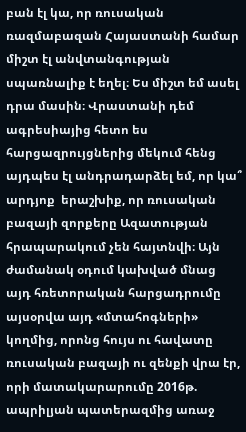բան էլ կա, որ ռուսական ռազմաբազան Հայաստանի համար միշտ էլ անվտանգության սպառնալիք է եղել։ Ես միշտ եմ ասել դրա մասին։ Վրաստանի դեմ ագրեսիայից հետո ես հարցազրույցներից մեկում հենց այդպես էլ անդրադարձել եմ, որ կա՞ արդյոք  երաշխիք, որ ռուսական բազայի զորքերը Ազատության հրապարակում չեն հայտնվի։ Այն ժամանակ օդում կախված մնաց այդ հռետորական հարցադրումը այսօրվա այդ «մտահոգների»  կողմից, որոնց հույս ու հավատը ռուսական բազայի ու զենքի վրա էր, որի մատակարարումը 2016թ. ապրիլյան պատերազմից առաջ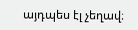այդպես էլ չեղավ։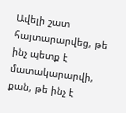Ավելի շատ հայտարարվեց, թե ինչ պետք է մատակարարվի, քան, թե ինչ է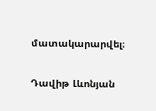մատակարարվել։

Դավիթ Լևոնյան